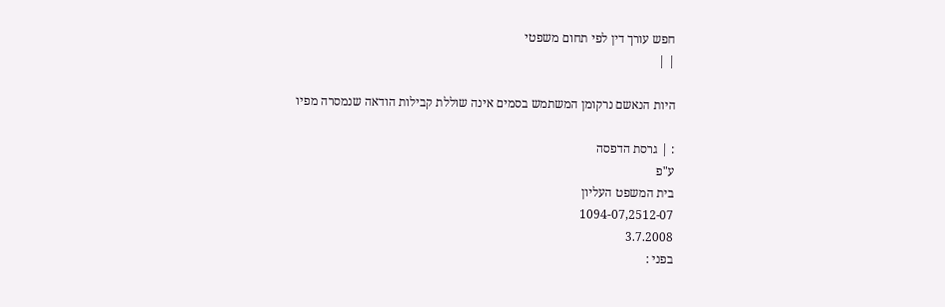חפש עורך דין לפי תחום משפטי
| |

היות הנאשם נרקומן המשתמש בסמים אינה שוללת קבילות הודאה שנמסרה מפיו

: | גרסת הדפסה
ע"פ
בית המשפט העליון
1094-07,2512-07
3.7.2008
בפני :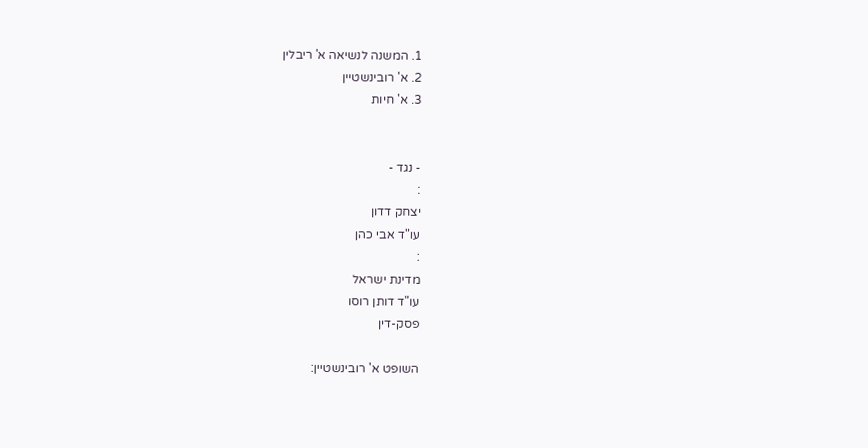1. המשנה לנשיאה א' ריבלין
2. א' רובינשטיין
3. א' חיות


- נגד -
:
יצחק דדון
עו"ד אבי כהן
:
מדינת ישראל
עו"ד דותן רוסו
פסק-דין

השופט א' רובינשטיין: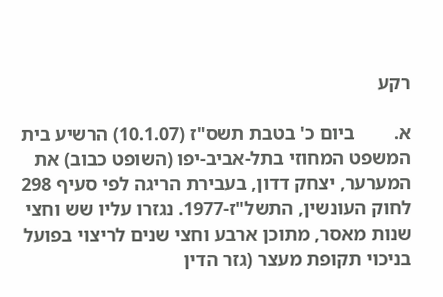רקע

א.        ביום כ' בטבת תשס"ז (10.1.07) הרשיע בית המשפט המחוזי בתל-אביב-יפו (השופט כבוב) את המערער, יצחק דדון, בעבירת הריגה לפי סעיף 298 לחוק העונשין, התשל"ז-1977. נגזרו עליו שש וחצי שנות מאסר, מתוכן ארבע וחצי שנים לריצוי בפועל בניכוי תקופת מעצר (גזר הדין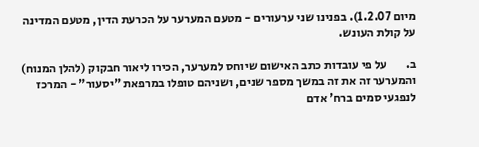מיום 1.2.07). בפנינו שני ערעורים - מטעם המערער על הכרעת הדין, מטעם המדינה על קולת העונש.

ב.        על פי עובדות כתב האישום שיוחס למערער, הכירו ליאור חבקוק (להלן המנוח) והמערער זה את זה במשך מספר שנים, ושניהם טופלו במרפאת "יסעור" - המרכז לנפגעי סמים ברח' אדם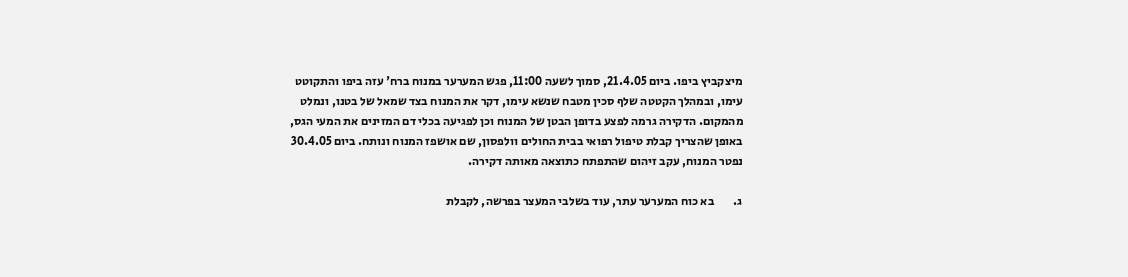מיצקביץ ביפו. ביום 21.4.05, סמוך לשעה 11:00, פגש המערער במנוח ברח' עזה ביפו והתקוטט עימו, ובמהלך הקטטה שלף סכין מטבח שנשא עימו, דקר את המנוח בצד שמאל של בטנו, ונמלט מהמקום. הדקירה גרמה לפצע בדופן הבטן של המנוח וכן לפגיעה בכלי דם המזינים את המעי הגס, באופן שהצריך קבלת טיפול רפואי בבית החולים וולפסון, שם אושפז המנוח ונותח. ביום 30.4.05 נפטר המנוח, עקב זיהום שהתפתח כתוצאה מאותה דקירה.

ג.        בא כוח המערער עתר, עוד בשלבי המעצר בפרשה, לקבלת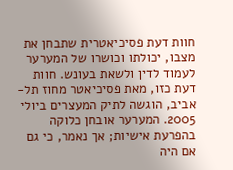חוות דעת פסיכיאטרית שתבחן את מצבו, יכולתו וכושרו של המערער לעמוד לדין ולשאת בעונש. חוות דעת כזו, מאת פסיכיאטר מחוז תל-אביב, הוגשה לתיק המעצרים ביולי 2005. המערער אובחן כלוקה בהפרעת אישיות; אך נאמר, כי גם אם היה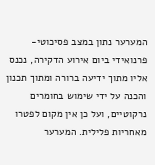המערער נתון במצב פסיכוטי-פרנואידי ביום אירוע הדקירה, נכנס אליו מתוך ידיעה ברורה ומתוך תכנון והכנה על ידי שימוש בחומרים נרקוטיים, ועל כן אין מקום לפטרו מאחריות פלילית. המערער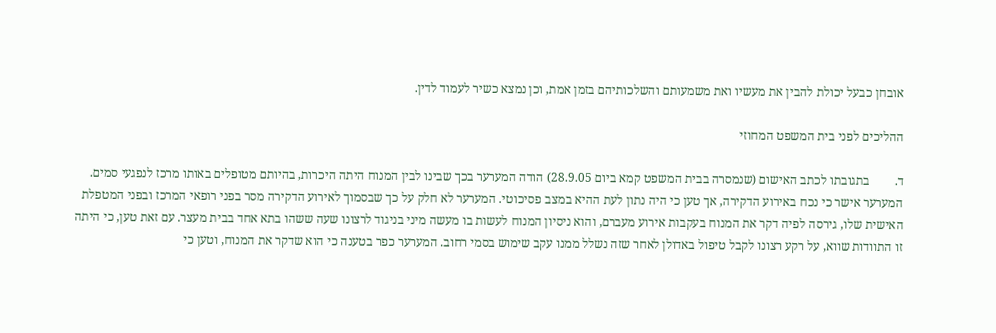אובחן כבעל יכולת להבין את מעשיו ואת משמעותם והשלכותיהם בזמן אמת, וכן נמצא כשיר לעמוד לדין.

ההליכים לפני בית המשפט המחוזי

ד.        בתגובתו לכתב האישום (שנמסרה בבית המשפט קמא ביום 28.9.05) הודה המערער בכך שבינו לבין המנוח היתה היכרות, בהיותם מטופלים באותו מרכז לנפגעי סמים. המערער אישר כי נכח באירוע הדקירה, אך טען כי היה נתון לעת ההיא במצב פסיכוטי. המערער לא חלק על כך שבסמוך לאירוע הדקירה מסר בפני רופאי המרכז ובפני המטפלת האישית שלו, גירסה לפיה דקר את המנוח בעקבות אירוע מעברם, והוא ניסיון המנוח לעשות בו מעשה מיני בניגוד לרצונו שעה ששהו בתא אחד בבית מעצר. עם זאת טען, כי היתה זו התוודות שווא, על רקע רצונו לקבל טיפול באדולן לאחר שזה נשלל ממנו עקב שימוש בסמי רחוב. המערער כפר בטענה כי הוא שדקר את המנוח, וטען כי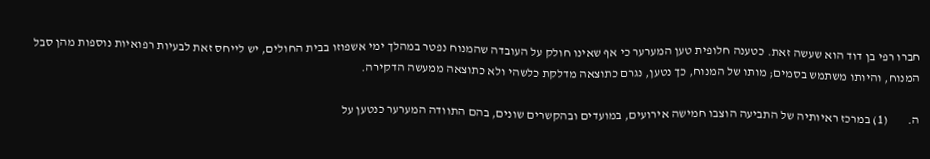חברו רפי בן דוד הוא שעשה זאת. כטענה חלופית טען המערער כי אף שאינו חולק על העובדה שהמנוח נפטר במהלך ימי אשפוזו בבית החולים, יש לייחס זאת לבעיות רפואיות נוספות מהן סבל המנוח, והיותו משתמש בסמים; מותו של המנוח, כך נטען, נגרם כתוצאה מדלקת כלשהי ולא כתוצאה ממעשה הדקירה.

ה.        (1) במרכז ראיותיה של התביעה הוצבו חמישה אירועים, במועדים ובהקשרים שונים, בהם התוודה המערער כנטען על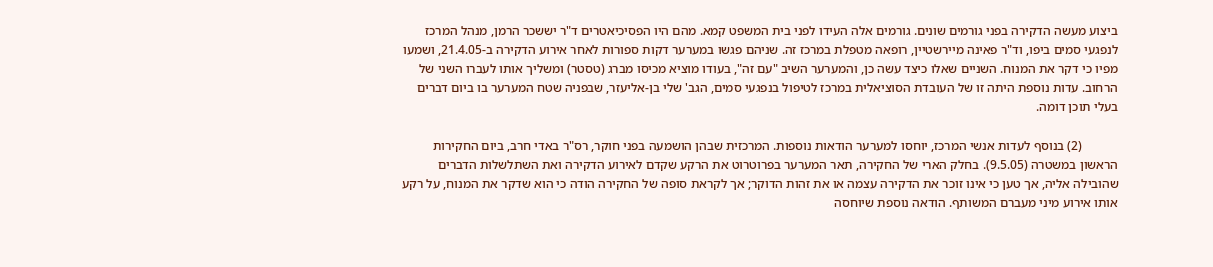ביצוע מעשה הדקירה בפני גורמים שונים. גורמים אלה העידו לפני בית המשפט קמא. מהם היו הפסיכיאטרים ד"ר יששכר הרמן, מנהל המרכז לנפגעי סמים ביפו, וד"ר פאינה מיירשטיין, רופאה מטפלת במרכז זה. שניהם פגשו במערער דקות ספורות לאחר אירוע הדקירה ב-21.4.05, ושמעו מפיו כי דקר את המנוח. השניים שאלו כיצד עשה כן, והמערער השיב "עם זה", בעודו מוציא מכיסו מברג (טסטר) ומשליך אותו לעברו השני של הרחוב. עדות נוספת היתה זו של העובדת הסוציאלית במרכז לטיפול בנפגעי סמים, הגב' שלי בן-אליעזר, שבפניה שטח המערער בו ביום דברים בעלי תוכן דומה.

           (2) בנוסף לעדות אנשי המרכז, יוחסו למערער הודאות נוספות. המרכזית שבהן הושמעה בפני חוקר, רס"ר באדי חרב, ביום החקירות הראשון במשטרה (9.5.05). בחלק הארי של החקירה, תאר המערער בפרוטרוט את הרקע שקדם לאירוע הדקירה ואת השתלשלות הדברים שהובילה אליה, אך טען כי אינו זוכר את הדקירה עצמה או את זהות הדוקר; אך לקראת סופה של החקירה הודה כי הוא שדקר את המנוח, על רקע אותו אירוע מיני מעברם המשותף. הודאה נוספת שיוחסה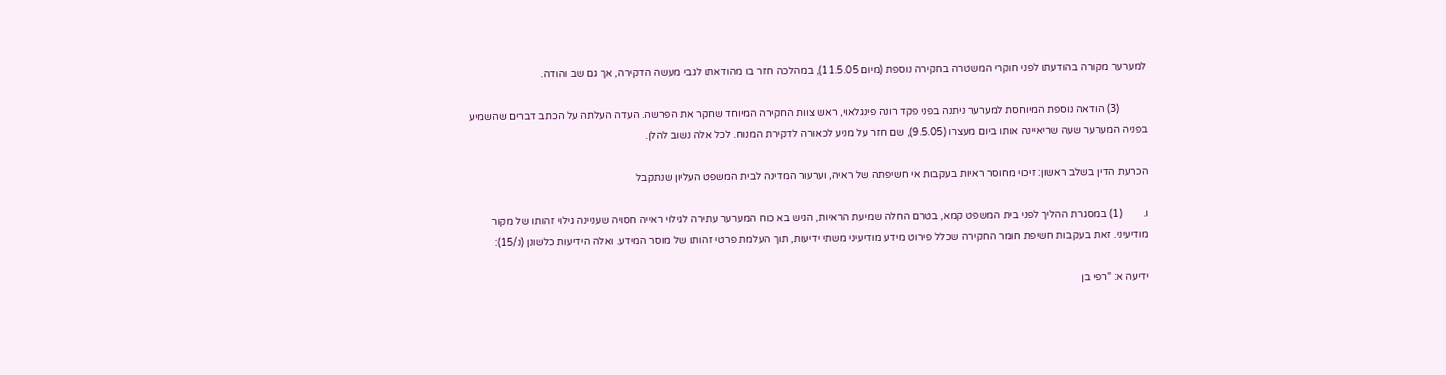למערער מקורה בהודעתו לפני חוקרי המשטרה בחקירה נוספת (מיום 11.5.05), במהלכה חזר בו מהודאתו לגבי מעשה הדקירה, אך גם שב והודה.

           (3) הודאה נוספת המיוחסת למערער ניתנה בפני פקד רונה פינגלאוי, ראש צוות החקירה המיוחד שחקר את הפרשה. העדה העלתה על הכתב דברים שהשמיע בפניה המערער שעה שריאיינה אותו ביום מעצרו (9.5.05), שם חזר על מניע לכאורה לדקירת המנוח. לכל אלה נשוב להלן.

הכרעת הדין בשלב ראשון: זיכוי מחוסר ראיות בעקבות אי חשיפתה של ראיה, וערעור המדינה לבית המשפט העליון שנתקבל

ו.        (1) במסגרת ההליך לפני בית המשפט קמא, בטרם החלה שמיעת הראיות, הגיש בא כוח המערער עתירה לגילוי ראייה חסויה שעניינה גילוי זהותו של מקור מודיעיני. זאת בעקבות חשיפת חומר החקירה שכלל פירוט מידע מודיעיני משתי ידיעות, תוך העלמת פרטי זהותו של מוסר המידע. ואלה הידיעות כלשונן (נ/15):

ידיעה א: "רפי בן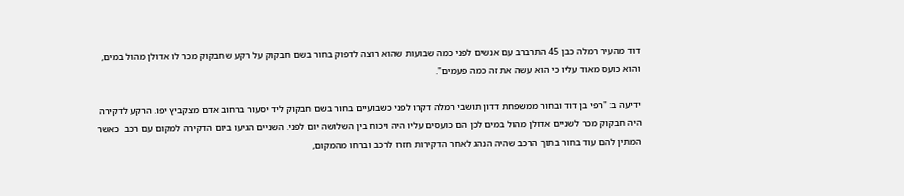דוד מהעיר רמלה כבן 45 התרברב עם אנשים לפני כמה שבועות שהוא רוצה לדפוק בחור בשם חבקוק על רקע שחבקוק מכר לו אדולן מהול במים, והוא כועס מאוד עליו כי הוא עשה את זה כמה פעמים".

ידיעה ב: "רפי בן דוד ובחור ממשפחת דדון תושבי רמלה דקרו לפני כשבועיים בחור בשם חבקוק ליד יסעור ברחוב אדם מצקביץ יפו. הרקע לדקירה היה חבקוק מכר לשניים אדולן מהול במים לכן הם כועסים עליו היה ויכוח בין השלושה יום לפני. השניים הגיעו ביום הדקירה למקום עם רכב  כאשר המתין להם עוד בחור בתוך הרכב שהיה הנהג לאחר הדקירות חזרו לרכב וברחו מהמקום,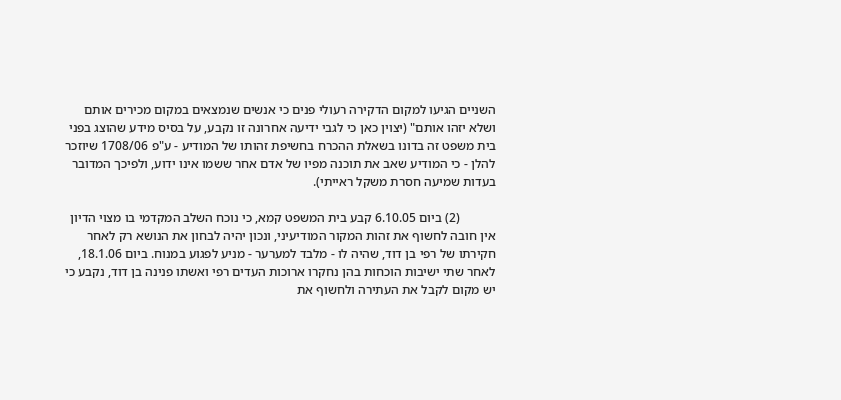השניים הגיעו למקום הדקירה רעולי פנים כי אנשים שנמצאים במקום מכירים אותם ושלא יזהו אותם" (יצוין כאן כי לגבי ידיעה אחרונה זו נקבע, על בסיס מידע שהוצג בפני בית משפט זה בדונו בשאלת ההכרח בחשיפת זהותו של המודיע - ע"פ 1708/06 שיוזכר להלן - כי המודיע שאב את תוכנה מפיו של אדם אחר ששמו אינו ידוע, ולפיכך המדובר בעדות שמיעה חסרת משקל ראייתי).

           (2) ביום 6.10.05 קבע בית המשפט קמא, כי נוכח השלב המקדמי בו מצוי הדיון אין חובה לחשוף את זהות המקור המודיעיני, ונכון יהיה לבחון את הנושא רק לאחר חקירתו של רפי בן דוד, שהיה לו - מלבד למערער - מניע לפגוע במנוח. ביום 18.1.06, לאחר שתי ישיבות הוכחות בהן נחקרו ארוכות העדים רפי ואשתו פנינה בן דוד, נקבע כי יש מקום לקבל את העתירה ולחשוף את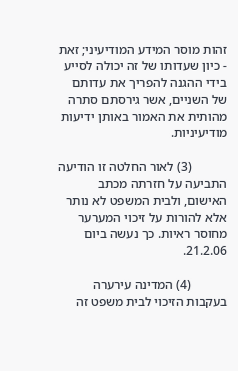זהות מוסר המידע המודיעיני; זאת - כיון שעדותו של זה יכולה לסייע בידי ההגנה להפריך את עדותם של השניים, אשר גירסתם סתרה מהותית את האמור באותן ידיעות מודיעיניות.

           (3) לאור החלטה זו הודיעה התביעה על חזרתה מכתב האישום, ולבית המשפט לא נותר אלא להורות על זיכוי המערער מחוסר ראיות. כך נעשה ביום 21.2.06.

           (4) המדינה עירערה בעקבות הזיכוי לבית משפט זה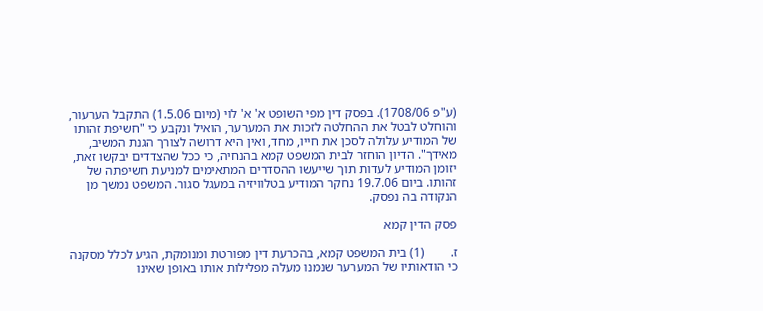(ע"פ 1708/06). בפסק דין מפי השופט א' א' לוי (מיום 1.5.06) התקבל הערעור, והוחלט לבטל את ההחלטה לזכות את המערער, הואיל ונקבע כי "חשיפת זהותו של המודיע עלולה לסכן את חייו, מחד, ואין היא דרושה לצורך הגנת המשיב, מאידך". הדיון הוחזר לבית המשפט קמא בהנחיה, כי ככל שהצדדים יבקשו זאת, יזומן המודיע לעדות תוך שייעשו ההסדרים המתאימים למניעת חשיפתה של זהותו. ביום 19.7.06 נחקר המודיע בטלוויזיה במעגל סגור. המשפט נמשך מן הנקודה בה נפסק.

פסק הדין קמא

ז.        (1) בית המשפט קמא, בהכרעת דין מפורטת ומנומקת, הגיע לכלל מסקנה כי הודאותיו של המערער שנמנו מעלה מפלילות אותו באופן שאינו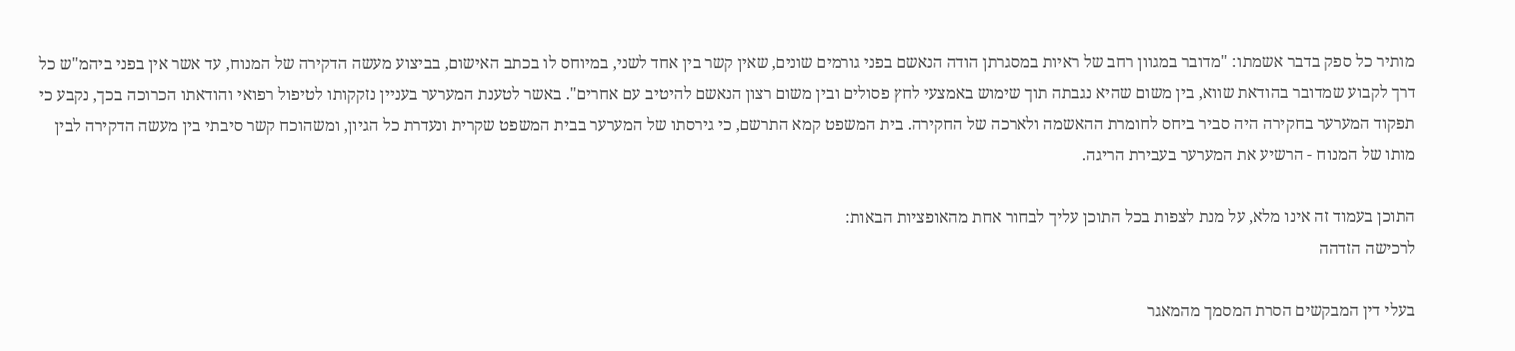מותיר כל ספק בדבר אשמתו: "מדובר במגוון רחב של ראיות במסגרתן הודה הנאשם בפני גורמים שונים, שאין קשר בין אחד לשני, במיוחס לו בכתב האישום, בביצוע מעשה הדקירה של המנוח, עד אשר אין בפני ביהמ"ש כל דרך לקבוע שמדובר בהודאת שווא, בין משום שהיא נגבתה תוך שימוש באמצעי לחץ פסולים ובין משום רצון הנאשם להיטיב עם אחרים". באשר לטענת המערער בעניין נזקקותו לטיפול רפואי והודאתו הכרוכה בכך, נקבע כי תפקוד המערער בחקירה היה סביר ביחס לחומרת ההאשמה ולארכה של החקירה. בית המשפט קמא התרשם, כי גירסתו של המערער בבית המשפט שקרית ונעדרת כל הגיון, ומשהוכח קשר סיבתי בין מעשה הדקירה לבין מותו של המנוח - הרשיע את המערער בעבירת הריגה.

התוכן בעמוד זה אינו מלא, על מנת לצפות בכל התוכן עליך לבחור אחת מהאופציות הבאות:
לרכישה הזדהה

בעלי דין המבקשים הסרת המסמך מהמאגר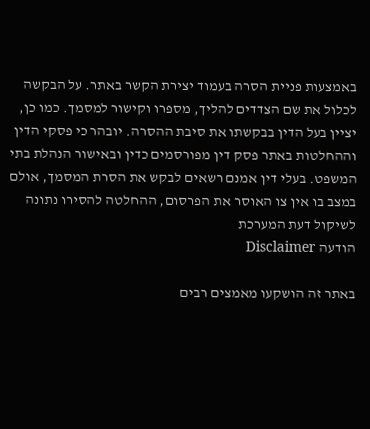באמצעות פניית הסרה בעמוד יצירת הקשר באתר. על הבקשה לכלול את שם הצדדים להליך, מספרו וקישור למסמך. כמו כן, יציין בעל הדין בבקשתו את סיבת ההסרה. יובהר כי פסקי הדין וההחלטות באתר פסק דין מפורסמים כדין ובאישור הנהלת בתי המשפט. בעלי דין אמנם רשאים לבקש את הסרת המסמך, אולם במצב בו אין צו האוסר את הפרסום, ההחלטה להסירו נתונה לשיקול דעת המערכת
הודעה Disclaimer

באתר זה הושקעו מאמצים רבים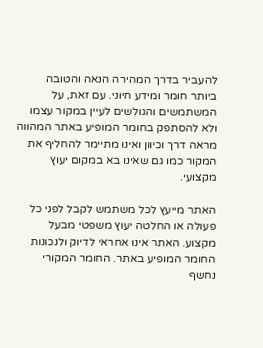להעביר בדרך המהירה הנאה והטובה ביותר חומר ומידע חיוני. עם זאת, על המשתמשים והגולשים לעיין במקור עצמו ולא להסתפק בחומר המופיע באתר המהווה מראה דרך וכיוון ואינו מתיימר להחליף את המקור כמו גם שאינו בא במקום יעוץ מקצועי.

האתר מייעץ לכל משתמש לקבל לפני כל פעולה או החלטה יעוץ משפטי מבעל מקצוע. האתר אינו אחראי לדיוק ולנכונות החומר המופיע באתר. החומר המקורי נחשף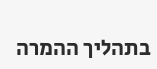בתהליך ההמרה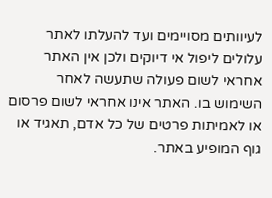לעיוותים מסויימים ועד להעלתו לאתר עלולים ליפול אי דיוקים ולכן אין האתר אחראי לשום פעולה שתעשה לאחר השימוש בו. האתר אינו אחראי לשום פרסום או לאמיתות פרטים של כל אדם, תאגיד או גוף המופיע באתר.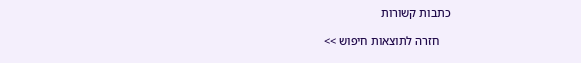כתבות קשורות

    חזרה לתוצאות חיפוש >>